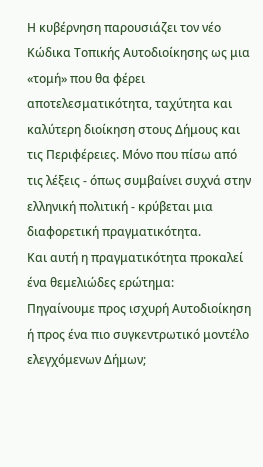Η κυβέρνηση παρουσιάζει τον νέο Κώδικα Τοπικής Αυτοδιοίκησης ως μια «τομή» που θα φέρει αποτελεσματικότητα, ταχύτητα και καλύτερη διοίκηση στους Δήμους και τις Περιφέρειες. Μόνο που πίσω από τις λέξεις - όπως συμβαίνει συχνά στην ελληνική πολιτική - κρύβεται μια διαφορετική πραγματικότητα.
Και αυτή η πραγματικότητα προκαλεί ένα θεμελιώδες ερώτημα:
Πηγαίνουμε προς ισχυρή Αυτοδιοίκηση ή προς ένα πιο συγκεντρωτικό μοντέλο ελεγχόμενων Δήμων;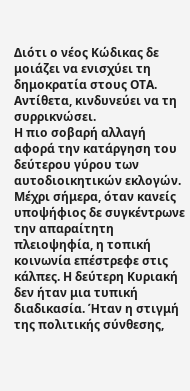Διότι ο νέος Κώδικας δε μοιάζει να ενισχύει τη δημοκρατία στους ΟΤΑ. Αντίθετα, κινδυνεύει να τη συρρικνώσει.
Η πιο σοβαρή αλλαγή αφορά την κατάργηση του δεύτερου γύρου των αυτοδιοικητικών εκλογών. Μέχρι σήμερα, όταν κανείς υποψήφιος δε συγκέντρωνε την απαραίτητη πλειοψηφία, η τοπική κοινωνία επέστρεφε στις κάλπες. Η δεύτερη Κυριακή δεν ήταν μια τυπική διαδικασία. Ήταν η στιγμή της πολιτικής σύνθεσης,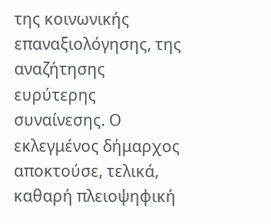της κοινωνικής επαναξιολόγησης, της αναζήτησης ευρύτερης συναίνεσης. Ο εκλεγμένος δήμαρχος αποκτούσε, τελικά, καθαρή πλειοψηφική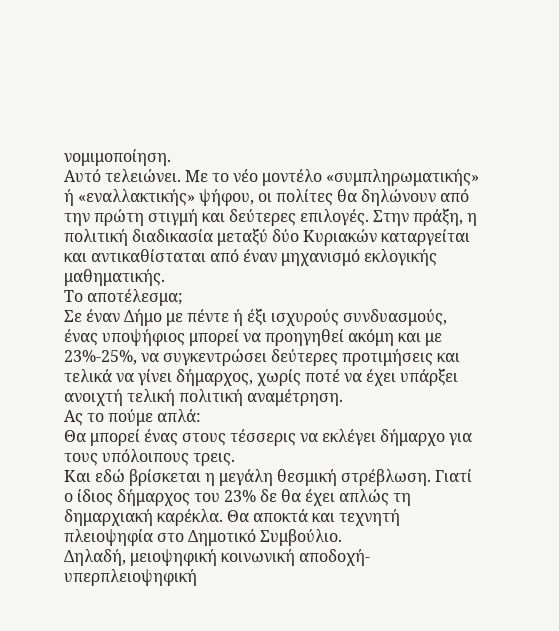νομιμοποίηση.
Αυτό τελειώνει. Με το νέο μοντέλο «συμπληρωματικής» ή «εναλλακτικής» ψήφου, οι πολίτες θα δηλώνουν από την πρώτη στιγμή και δεύτερες επιλογές. Στην πράξη, η πολιτική διαδικασία μεταξύ δύο Κυριακών καταργείται και αντικαθίσταται από έναν μηχανισμό εκλογικής μαθηματικής.
Το αποτέλεσμα;
Σε έναν Δήμο με πέντε ή έξι ισχυρούς συνδυασμούς, ένας υποψήφιος μπορεί να προηγηθεί ακόμη και με 23%-25%, να συγκεντρώσει δεύτερες προτιμήσεις και τελικά να γίνει δήμαρχος, χωρίς ποτέ να έχει υπάρξει ανοιχτή τελική πολιτική αναμέτρηση.
Ας το πούμε απλά:
Θα μπορεί ένας στους τέσσερις να εκλέγει δήμαρχο για τους υπόλοιπους τρεις.
Και εδώ βρίσκεται η μεγάλη θεσμική στρέβλωση. Γιατί ο ίδιος δήμαρχος του 23% δε θα έχει απλώς τη δημαρχιακή καρέκλα. Θα αποκτά και τεχνητή πλειοψηφία στο Δημοτικό Συμβούλιο.
Δηλαδή, μειοψηφική κοινωνική αποδοχή-υπερπλειοψηφική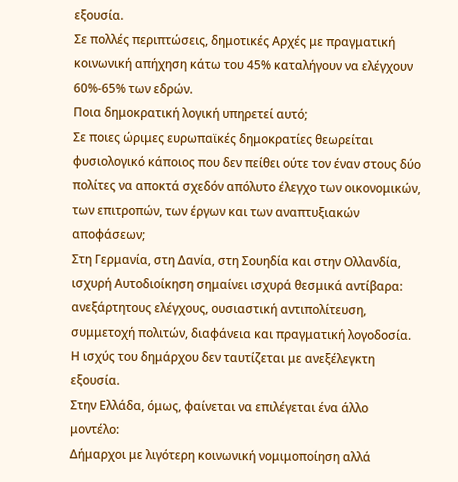εξουσία.
Σε πολλές περιπτώσεις, δημοτικές Αρχές με πραγματική κοινωνική απήχηση κάτω του 45% καταλήγουν να ελέγχουν 60%-65% των εδρών.
Ποια δημοκρατική λογική υπηρετεί αυτό;
Σε ποιες ώριμες ευρωπαϊκές δημοκρατίες θεωρείται φυσιολογικό κάποιος που δεν πείθει ούτε τον έναν στους δύο πολίτες να αποκτά σχεδόν απόλυτο έλεγχο των οικονομικών, των επιτροπών, των έργων και των αναπτυξιακών αποφάσεων;
Στη Γερμανία, στη Δανία, στη Σουηδία και στην Ολλανδία, ισχυρή Αυτοδιοίκηση σημαίνει ισχυρά θεσμικά αντίβαρα: ανεξάρτητους ελέγχους, ουσιαστική αντιπολίτευση, συμμετοχή πολιτών, διαφάνεια και πραγματική λογοδοσία.
Η ισχύς του δημάρχου δεν ταυτίζεται με ανεξέλεγκτη εξουσία.
Στην Ελλάδα, όμως, φαίνεται να επιλέγεται ένα άλλο μοντέλο:
Δήμαρχοι με λιγότερη κοινωνική νομιμοποίηση αλλά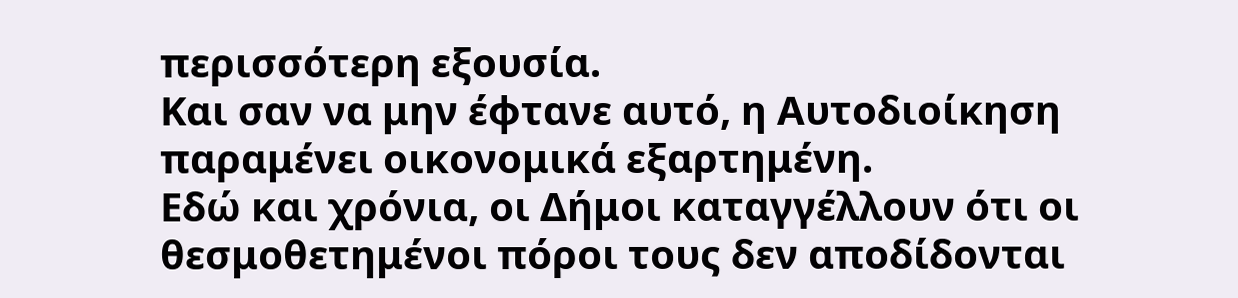περισσότερη εξουσία.
Και σαν να μην έφτανε αυτό, η Αυτοδιοίκηση παραμένει οικονομικά εξαρτημένη.
Εδώ και χρόνια, οι Δήμοι καταγγέλλουν ότι οι θεσμοθετημένοι πόροι τους δεν αποδίδονται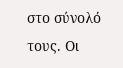στο σύνολό τους. Οι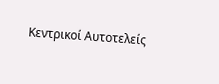Κεντρικοί Αυτοτελείς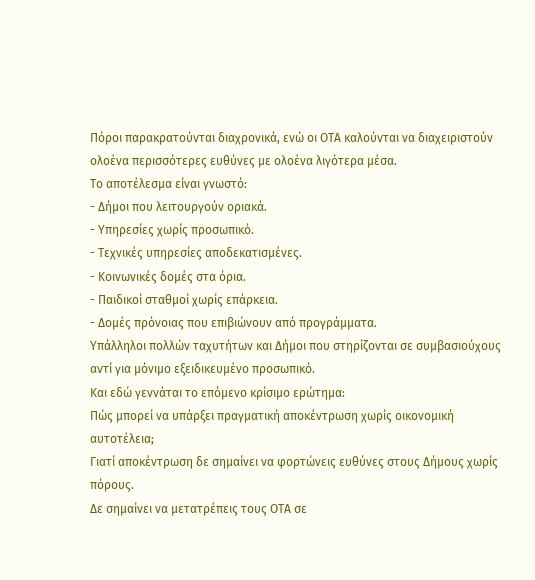Πόροι παρακρατούνται διαχρονικά, ενώ οι ΟΤΑ καλούνται να διαχειριστούν ολοένα περισσότερες ευθύνες με ολοένα λιγότερα μέσα.
Το αποτέλεσμα είναι γνωστό:
- Δήμοι που λειτουργούν οριακά.
- Υπηρεσίες χωρίς προσωπικό.
- Τεχνικές υπηρεσίες αποδεκατισμένες.
- Κοινωνικές δομές στα όρια.
- Παιδικοί σταθμοί χωρίς επάρκεια.
- Δομές πρόνοιας που επιβιώνουν από προγράμματα.
Υπάλληλοι πολλών ταχυτήτων και Δήμοι που στηρίζονται σε συμβασιούχους αντί για μόνιμο εξειδικευμένο προσωπικό.
Και εδώ γεννάται το επόμενο κρίσιμο ερώτημα:
Πώς μπορεί να υπάρξει πραγματική αποκέντρωση χωρίς οικονομική αυτοτέλεια;
Γιατί αποκέντρωση δε σημαίνει να φορτώνεις ευθύνες στους Δήμους χωρίς πόρους.
Δε σημαίνει να μετατρέπεις τους ΟΤΑ σε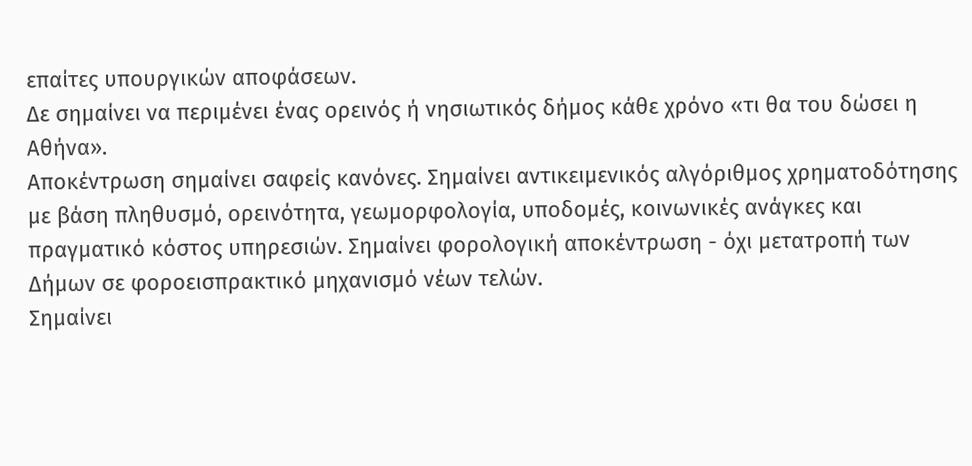επαίτες υπουργικών αποφάσεων.
Δε σημαίνει να περιμένει ένας ορεινός ή νησιωτικός δήμος κάθε χρόνο «τι θα του δώσει η Αθήνα».
Αποκέντρωση σημαίνει σαφείς κανόνες. Σημαίνει αντικειμενικός αλγόριθμος χρηματοδότησης με βάση πληθυσμό, ορεινότητα, γεωμορφολογία, υποδομές, κοινωνικές ανάγκες και πραγματικό κόστος υπηρεσιών. Σημαίνει φορολογική αποκέντρωση - όχι μετατροπή των Δήμων σε φοροεισπρακτικό μηχανισμό νέων τελών.
Σημαίνει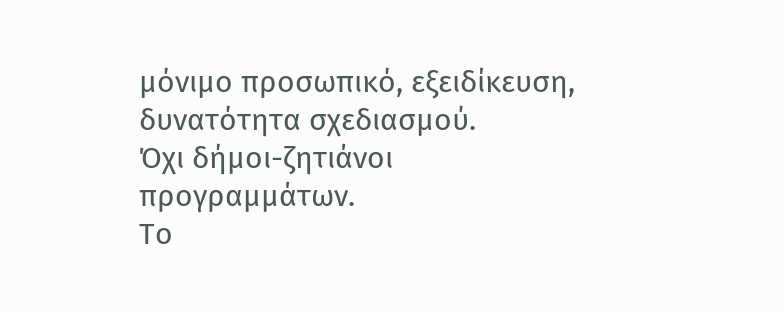μόνιμο προσωπικό, εξειδίκευση, δυνατότητα σχεδιασμού.
Όχι δήμοι-ζητιάνοι προγραμμάτων.
Το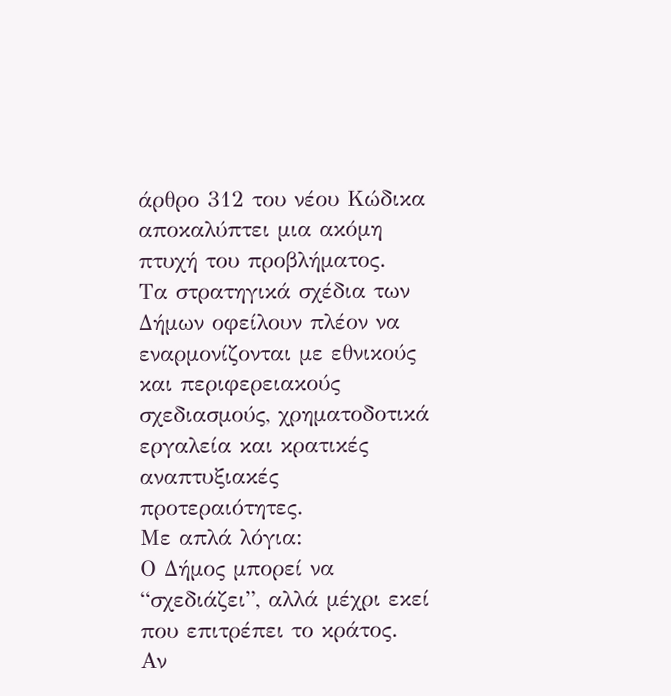άρθρο 312 του νέου Κώδικα αποκαλύπτει μια ακόμη πτυχή του προβλήματος.
Τα στρατηγικά σχέδια των Δήμων οφείλουν πλέον να εναρμονίζονται με εθνικούς και περιφερειακούς σχεδιασμούς, χρηματοδοτικά εργαλεία και κρατικές αναπτυξιακές προτεραιότητες.
Με απλά λόγια:
Ο Δήμος μπορεί να “σχεδιάζει”, αλλά μέχρι εκεί που επιτρέπει το κράτος.
Αν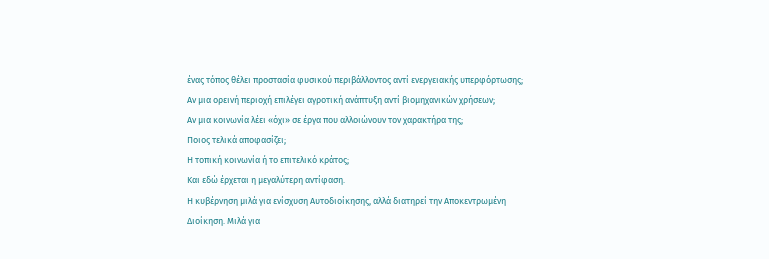ένας τόπος θέλει προστασία φυσικού περιβάλλοντος αντί ενεργειακής υπερφόρτωσης;
Αν μια ορεινή περιοχή επιλέγει αγροτική ανάπτυξη αντί βιομηχανικών χρήσεων;
Αν μια κοινωνία λέει «όχι» σε έργα που αλλοιώνουν τον χαρακτήρα της;
Ποιος τελικά αποφασίζει;
Η τοπική κοινωνία ή το επιτελικό κράτος;
Και εδώ έρχεται η μεγαλύτερη αντίφαση.
Η κυβέρνηση μιλά για ενίσχυση Αυτοδιοίκησης, αλλά διατηρεί την Αποκεντρωμένη Διοίκηση. Μιλά για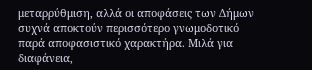μεταρρύθμιση, αλλά οι αποφάσεις των Δήμων συχνά αποκτούν περισσότερο γνωμοδοτικό παρά αποφασιστικό χαρακτήρα. Μιλά για διαφάνεια,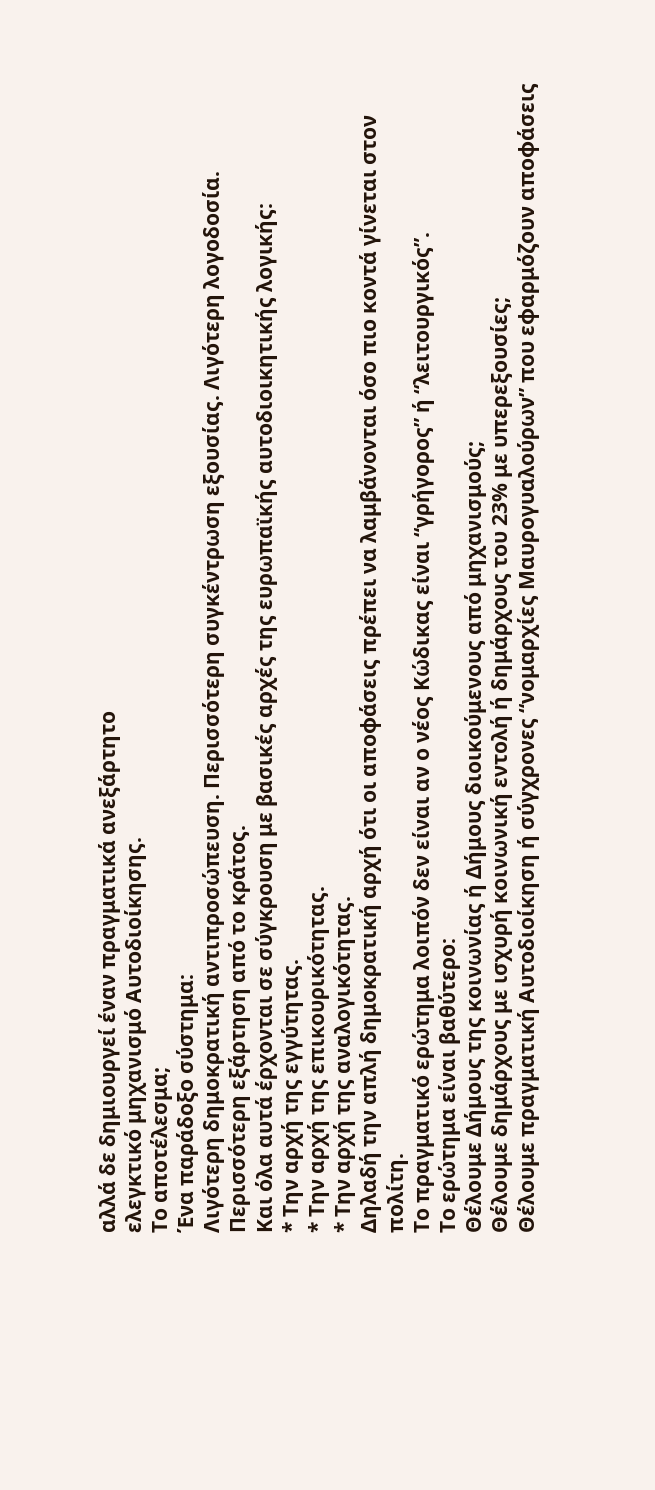αλλά δε δημιουργεί έναν πραγματικά ανεξάρτητο
ελεγκτικό μηχανισμό Αυτοδιοίκησης.
Το αποτέλεσμα;
Ένα παράδοξο σύστημα:
Λιγότερη δημοκρατική αντιπροσώπευση. Περισσότερη συγκέντρωση εξουσίας. Λιγότερη λογοδοσία. Περισσότερη εξάρτηση από το κράτος.
Και όλα αυτά έρχονται σε σύγκρουση με βασικές αρχές της ευρωπαϊκής αυτοδιοικητικής λογικής:
* Την αρχή της εγγύτητας.
* Την αρχή της επικουρικότητας.
* Την αρχή της αναλογικότητας.
Δηλαδή την απλή δημοκρατική αρχή ότι οι αποφάσεις πρέπει να λαμβάνονται όσο πιο κοντά γίνεται στον πολίτη.
Το πραγματικό ερώτημα λοιπόν δεν είναι αν ο νέος Κώδικας είναι “γρήγορος” ή “λειτουργικός”.
Το ερώτημα είναι βαθύτερο:
Θέλουμε Δήμους της κοινωνίας ή Δήμους διοικούμενους από μηχανισμούς;
Θέλουμε δημάρχους με ισχυρή κοινωνική εντολή ή δημάρχους του 23% με υπερεξουσίες;
Θέλουμε πραγματική Αυτοδιοίκηση ή σύγχρονες “νομαρχίες Μαυρογυαλούρων” που εφαρμόζουν αποφάσεις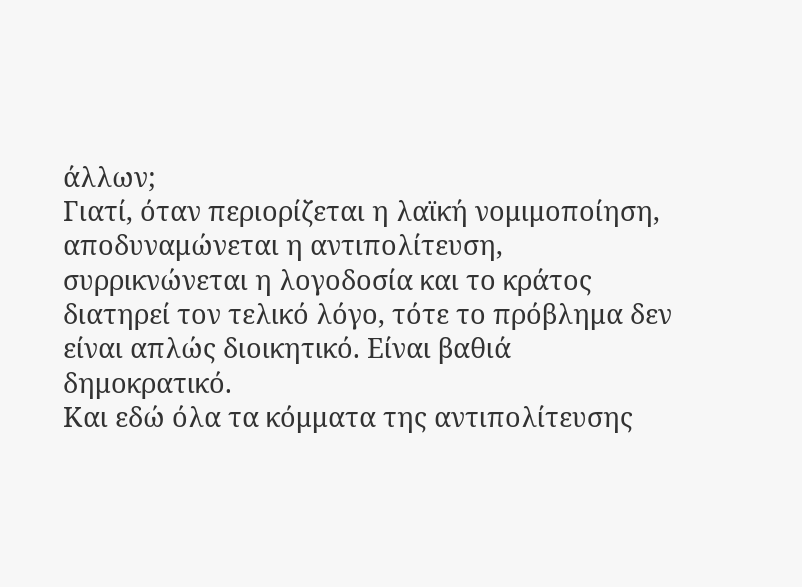άλλων;
Γιατί, όταν περιορίζεται η λαϊκή νομιμοποίηση, αποδυναμώνεται η αντιπολίτευση, συρρικνώνεται η λογοδοσία και το κράτος διατηρεί τον τελικό λόγο, τότε το πρόβλημα δεν είναι απλώς διοικητικό. Είναι βαθιά δημοκρατικό.
Και εδώ όλα τα κόμματα της αντιπολίτευσης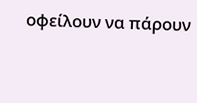οφείλουν να πάρουν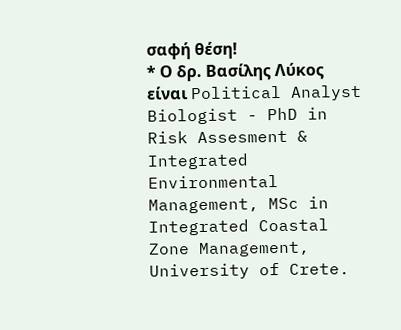σαφή θέση!
* Ο δρ. Βασίλης Λύκος είναι Political Analyst Biologist - PhD in Risk Assesment & Integrated Environmental Management, MSc in Integrated Coastal Zone Management, University of Crete.